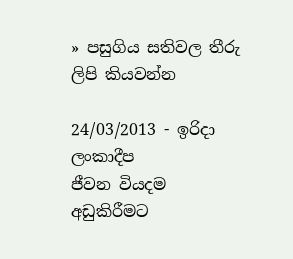» පසුගිය සතිවල තීරු ලිපි කියවන්න

24/03/2013 - ඉරිදා ලංකාදීප
ජීවන වියදම අඩුකිරීමට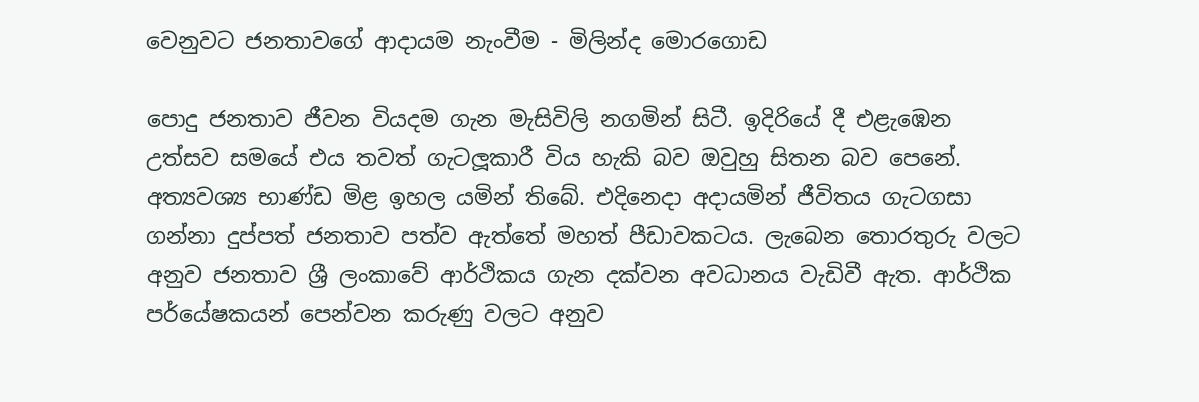වෙනුවට ජනතාවගේ ආදායම නැංවීම - මිලින්ද මොරගොඩ

පොදු ජනතාව ජීවන වියදම ගැන මැසිවිලි නගමින් සිටී. ඉදිරියේ දී එළැඹෙන උත්සව සමයේ එය තවත් ගැටලූකාරී විය හැකි බව ඔවුහු සිතන බව පෙනේ. අත්‍යවශ්‍ය භාණ්ඩ මිළ ඉහල යමින් තිබේ. එදිනෙදා අදායමින් ජීවිතය ගැටගසා ගන්නා දුප්පත් ජනතාව පත්ව ඇත්තේ මහත් පීඩාවකටය. ලැබෙන තොරතුරු වලට අනුව ජනතාව ශ්‍රී ලංකාවේ ආර්ථිකය ගැන දක්වන අවධානය වැඩිවී ඇත. ආර්ථික පර්යේෂකයන් පෙන්වන කරුණු වලට අනුව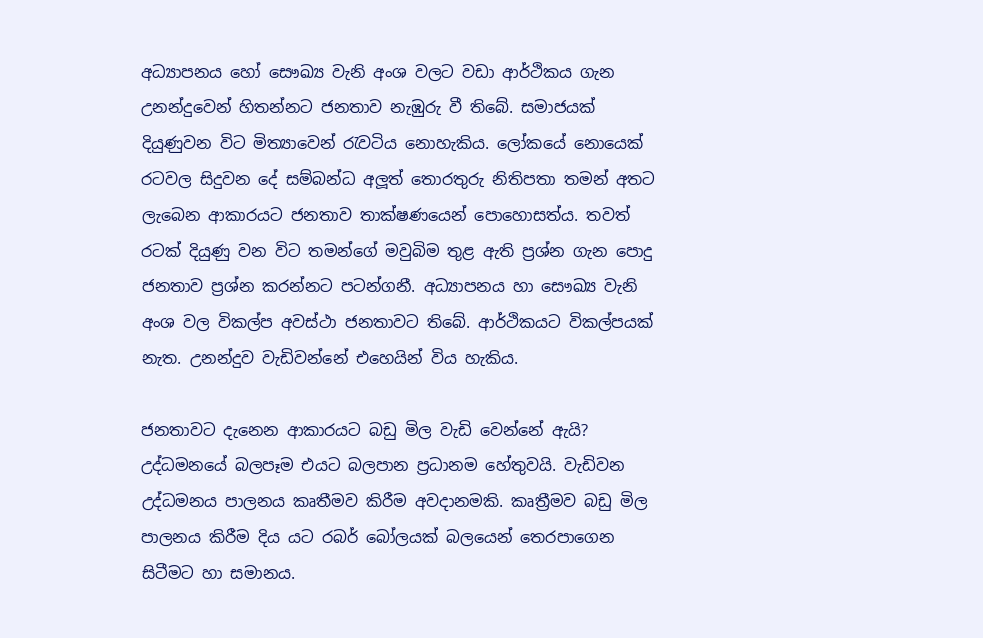අධ්‍යාපනය හෝ සෞඛ්‍ය වැනි අංශ වලට වඩා ආර්ථිකය ගැන උනන්දුවෙන් හිතන්නට ජනතාව නැඹුරු වී තිබේ. සමාජයක් දියුණුවන විට මිත්‍යාවෙන් රැවටිය නොහැකිය. ලෝකයේ නොයෙක් රටවල සිදුවන දේ සම්බන්ධ අලූත් තොරතුරු නිතිපතා තමන් අතට ලැබෙන ආකාරයට ජනතාව තාක්ෂණයෙන් පොහොසත්ය. තවත් රටක් දියුණු වන විට තමන්ගේ මවුබිම තුළ ඇති ප්‍රශ්න ගැන පොදු ජනතාව ප්‍රශ්න කරන්නට පටන්ගනී. අධ්‍යාපනය හා සෞඛ්‍ය වැනි අංශ වල විකල්ප අවස්ථා ජනතාවට තිබේ. ආර්ථිකයට විකල්පයක් නැත. උනන්දුව වැඩිවන්නේ එහෙයින් විය හැකිය.

ජනතාවට දැනෙන ආකාරයට බඩු මිල වැඩි වෙන්නේ ඇයි? උද්ධමනයේ බලපෑම එයට බලපාන ප්‍රධානම හේතුවයි. වැඩිවන උද්ධමනය පාලනය කෘතීමව කිරීම අවදානමකි. කෘත්‍රීමව බඩු මිල පාලනය කිරීම දිය යට රබර් බෝලයක් බලයෙන් තෙරපාගෙන සිටීමට හා සමානය.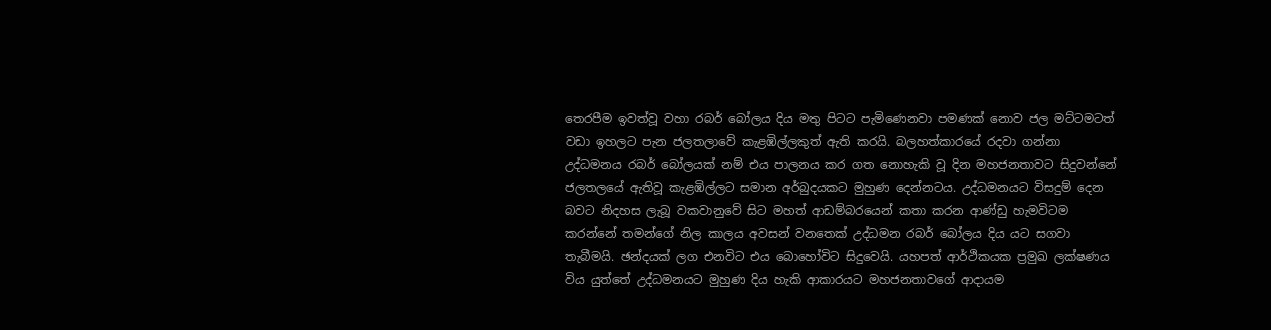තෙරපීම ඉවත්වූ වහා රබර් බෝලය දිය මතු පිටට පැමිණෙනවා පමණක් නොව ජල මට්ටමටත් වඩා ඉහලට පැන ජලතලාවේ කැළඹිල්ලකුත් ඇති කරයි. බලහත්කාරයේ රදවා ගන්නා උද්ධමනය රබර් බෝලයක් නම් එය පාලනය කර ගත නොහැකි වූ දින මහජනතාවට සිදුවන්නේ ජලතලයේ ඇතිවූ කැළඹිල්ලට සමාන අර්බුදයකට මුහුණ දෙන්නටය. උද්ධමනයට විසදුම් දෙන බවට නිදහස ලැබූ වකවානුවේ සිට මහත් ආඩම්බරයෙන් කතා කරන ආණ්ඩු හැමවිටම කරන්නේ තමන්ගේ නිල කාලය අවසන් වනතෙක් උද්ධමන රබර් බෝලය දිය යට සගවා තැබීමයි. ඡන්දයක් ලග එනවිට එය බොහෝවිට සිදුවෙයි. යහපත් ආර්ථිකයක ප්‍රමුඛ ලක්ෂණය විය යුත්තේ උද්ධමනයට මුහුණ දිය හැකි ආකාරයට මහජනතාවගේ ආදායම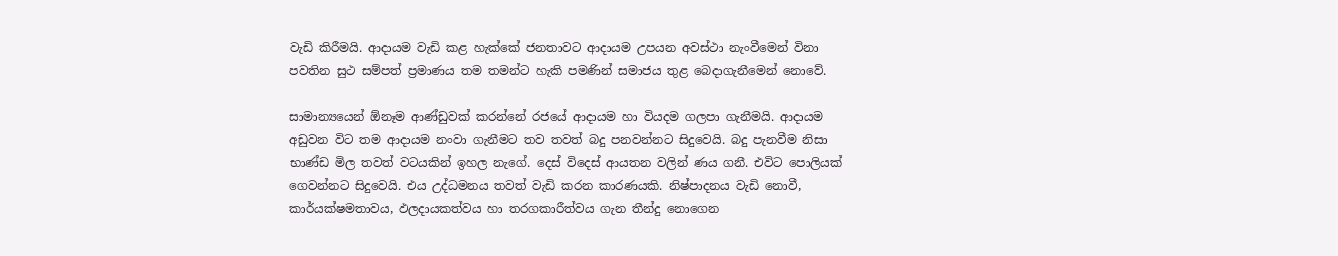වැඩි කිරීමයි. ආදායම වැඩි කළ හැක්කේ ජනතාවට ආදායම උපයන අවස්ථා නැංවීමෙන් විනා පවතින සුථ සම්පත් ප්‍රමාණය තම තමන්ට හැකි පමණින් සමාජය තුළ බෙදාගැනීමෙන් නොවේ.

සාමාන්‍යයෙන් ඕනෑම ආණ්ඩුවක් කරන්නේ රජයේ ආදායම හා වියදම ගලපා ගැනීමයි. ආදායම අඩුවන විට තම ආදායම නංවා ගැනීමට තව තවත් බදු පනවන්නට සිදුවෙයි. බදු පැනවීම නිසා භාණ්ඩ මිල තවත් වටයකින් ඉහල නැගේ. දෙස් විදෙස් ආයතන වලින් ණය ගනී. එවිට පොලියක් ගෙවන්නට සිදුවෙයි. එය උද්ධමනය තවත් වැඩි කරන කාරණයකි. නිෂ්පාදනය වැඩි නොවී, කාර්යක්ෂමතාවය, ඵලදායකත්වය හා තරගකාරීත්වය ගැන තීන්දු නොගෙන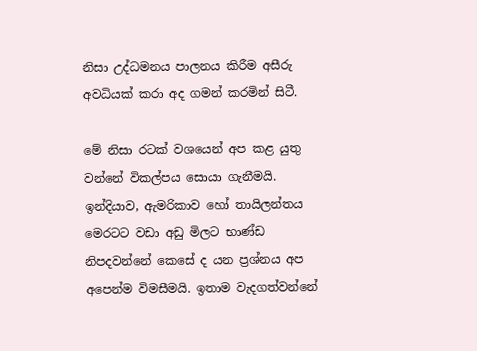නිසා උද්ධමනය පාලනය කිරීම අසීරු අවධියක් කරා අද ගමන් කරමින් සිටී.

මේ නිසා රටක් වශයෙන් අප කළ යුතු වන්නේ විකල්පය සොයා ගැනීමයි. ඉන්දියාව, ඇමරිකාව හෝ තායිලන්තය මෙරටට වඩා අඩු මිලට භාණ්ඩ නිපදවන්නේ කෙසේ ද යන ප්‍රශ්නය අප අපෙන්ම විමසීමයි. ඉතාම වැදගත්වන්නේ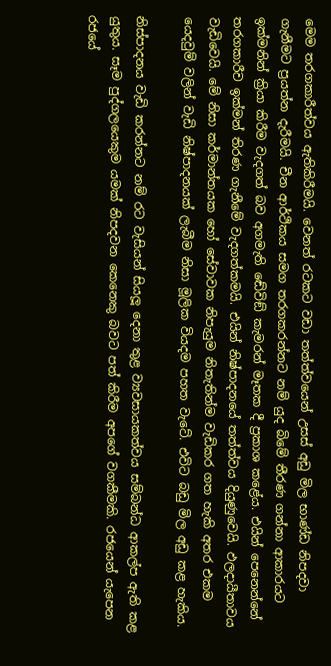මෙම තරගකාරීත්වය ඇතිකිරීමයි. වෙනත් රටකට වඩා තත්ත්වයෙන් උසස් අඩු මිල භාණ්ඩ නිපදවා ගැනීමට ප්‍රයත්න දැරීමයි. චීන ආර්ථිකය සමග තරගකරන්නට නම් යුද බිමේ තීරණ ගන්නා ආකාරයට ඉක්මනින් ක්‍රියා කිරීම වැදගත් බව අගමැති ඬේවිඞ් කැමරන් මෑතක දී ප්‍රකාශ කළේය. එයින් පෙනෙන්නේ තරගකාරීව ඉක්මන් තිරණ ගැනීමේ වැදගත්කමයි. එයින් නිෂ්පාදනයේ තත්ත්වය දියුණුවෙයි. ඵලදායීතාවය වැඩිවෙයි. මේ නිසා කර්මාන්තයක හෝ සේවාවක නිපැයුම නිතැතින්ම වැඩිකර ගත හැකි අතර එකම යෙදවුම් වලින් වැඩි නිෂ්පාදනයක් ලැබීම නිසා මූලික වියදම පහත වැටේ. එවිට බඩු මිල අඩු කළ හැකිය.

නිස්පාදනය වැඩි කරන්නට නම් රට වැසියන් සියලූ දෙනා තුළ ව්‍යවසායකත්වය සම්බන්ධ ආකල්ප ඇති කළ යුතුය. සෑම පුද්ගලයෙකුම යමක් නිපදවන කෙනෙකු බවට පත් කිරීම අපගේ වගකීමකි. රජයෙන් යැපෙන රජයේ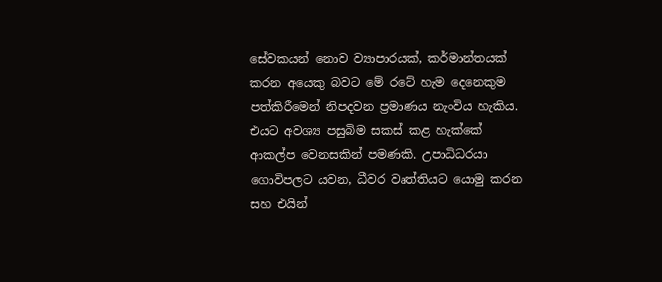සේවකයන් නොව ව්‍යාපාරයක්, කර්මාන්තයක් කරන අයෙකු බවට මේ රටේ හැම දෙනෙකුම පත්කිරීමෙන් නිපදවන ප්‍රමාණය නැංවිය හැකිය. එයට අවශ්‍ය පසුබිම සකස් කළ හැක්කේ ආකල්ප වෙනසකින් පමණකි. උපාධිධරයා ගොවිපලට යවන, ධීවර වෘත්තියට යොමු කරන සහ එයින්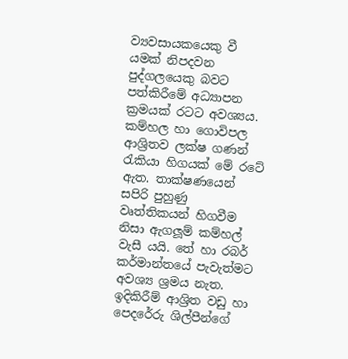ව්‍යවසායකයෙකු වී යමක් නිපදවන පුද්ගලයෙකු බවට පත්කිරීමේ අධ්‍යාපන ක්‍රමයක් රටට අවශ්‍යය. කම්හල හා ගොවිපල ආශ්‍රිතව ලක්ෂ ගණන් රැකියා හිගයක් මේ රටේ ඇත. තාක්ෂණයෙන් සපිරි පුහුණු වෘත්තිකයන් හිගවීම නිසා ඇගලූම් කම්හල් වැසී යයි. තේ හා රබර් කර්මාන්තයේ පැවැත්මට අවශ්‍ය ශ්‍රමය නැත. ඉදිකිරීම් ආශ්‍රිත වඩු හා පෙදරේරු ශිල්පීන්ගේ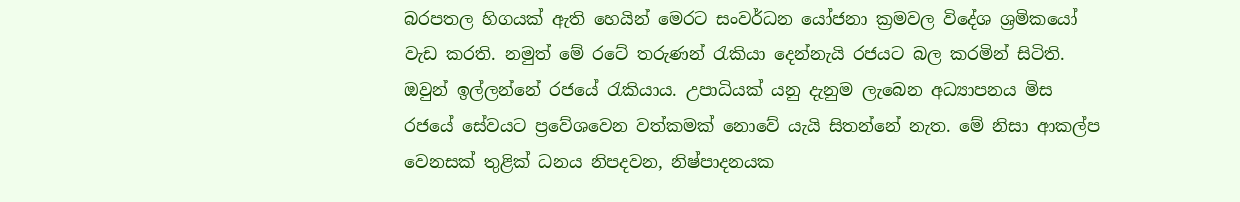බරපතල හිගයක් ඇති හෙයින් මෙරට සංවර්ධන යෝජනා ක්‍රමවල විදේශ ශ්‍රමිකයෝ වැඩ කරති. නමුත් මේ රටේ තරුණන් රැකියා දෙන්නැයි රජයට බල කරමින් සිටිති. ඔවුන් ඉල්ලන්නේ රජයේ රැකියාය. උපාධියක් යනු දැනුම ලැබෙන අධ්‍යාපනය මිස රජයේ සේවයට ප්‍රවේශවෙන වත්කමක් නොවේ යැයි සිතන්නේ නැත. මේ නිසා ආකල්ප වෙනසක් තුළික් ධනය නිපදවන, නිෂ්පාදනයක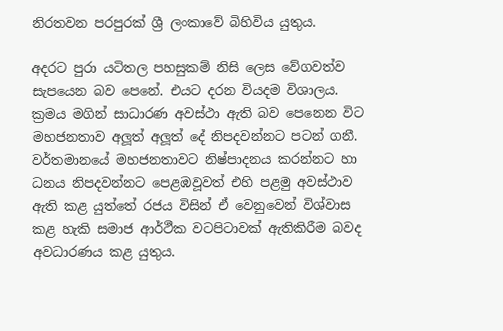නිරතවන පරපුරක් ශ්‍රී ලංකාවේ බිහිවිය යුතුය.

අදරට පුරා යටිතල පහසුකම් නිසි ලෙස වේගවත්ව සැපයෙන බව පෙනේ. එයට දරන වියදම විශාලය. ක්‍රමය මගින් සාධාරණ අවස්ථා ඇති බව පෙනෙන විට මහජනතාව අලූත් අලූත් දේ නිපදවන්නට පටන් ගනී. වර්තමානයේ මහජනතාවට නිෂ්පාදනය කරන්නට හා ධනය නිපදවන්නට පෙළඹවූවත් එහි පළමු අවස්ථාව ඇති කළ යුත්තේ රජය විසින් ඒ වෙනුවෙන් විශ්වාස කළ හැකි සමාජ ආර්ථීක වටපිටාවක් ඇතිකිරීම බවද අවධාරණය කළ යුතුය.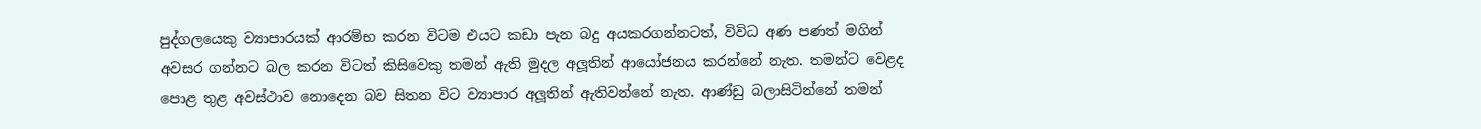පුද්ගලයෙකු ව්‍යාපාරයක් ආරම්භ කරන විටම එයට කඩා පැන බදු අයකරගන්නටත්, විවිධ අණ පණත් මගින් අවසර ගන්නට බල කරන විටත් කිසිවෙකු තමන් ඇති මුදල අලූතින් ආයෝජනය කරන්නේ නැත. තමන්ට වෙළද පොළ තුළ අවස්ථාව නොදෙන බව සිතන විට ව්‍යාපාර අලූතින් ඇතිවන්නේ නැත. ආණ්ඩු බලාසිටින්නේ තමන්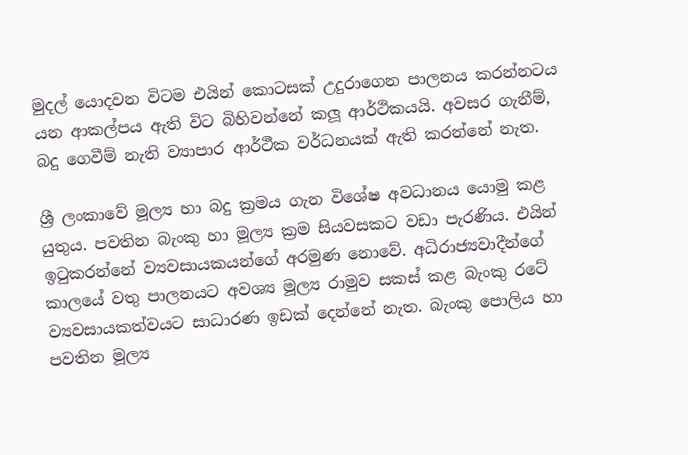මුදල් යොදවන විටම එයින් කොටසක් උදුරාගෙන පාලනය කරන්නටය යන ආකල්පය ඇති විට බිහිවන්නේ කලූ ආර්ථිකයයි. අවසර ගැනීම්, බදු ගෙවීම් නැති ව්‍යාපාර ආර්ථීක වර්ධනයක් ඇති කරන්නේ නැත.

ශ්‍රී ලංකාවේ මූල්‍ය හා බදු ක්‍රමය ගැන විශේෂ අවධානය යොමු කළ යුතුය. පවතින බැංකු හා මූල්‍ය ක්‍රම සියවසකට වඩා පැරණිය. එයින් ඉටුකරන්නේ ව්‍යවසායකයන්ගේ අරමුණ නොවේ. අධිරාජ්‍යවාදීන්ගේ කාලයේ වතු පාලනයට අවශ්‍ය මූල්‍ය රාමුව සකස් කළ බැංකු රටේ ව්‍යවසායකත්වයට සාධාරණ ඉඩක් දෙන්නේ නැත. බැංකු පොලිය හා පවතින මූල්‍ය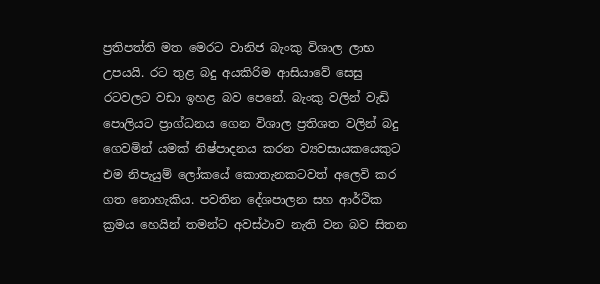ප්‍රතිපත්ති මත මෙරට වානිජ බැංකු විශාල ලාභ උපයයි. රට තුළ බදු අයකිරිම ආසියාවේ සෙසු රටවලට වඩා ඉහළ බව පෙනේ. බැංකු වලින් වැඩි පොලියට ප්‍රාග්ධනය ගෙන විශාල ප්‍රතිශත වලින් බදු ගෙවමින් යමක් නිෂ්පාදනය කරන ව්‍යවසායකයෙකුට එම නිපැයුම් ලෝකයේ කොතැනකටවත් අලෙවි කර ගත නොහැකිය. පවතින දේශපාලන සහ ආර්ථික ක්‍රමය හෙයින් තමන්ට අවස්ථාව නැති වන බව සිතන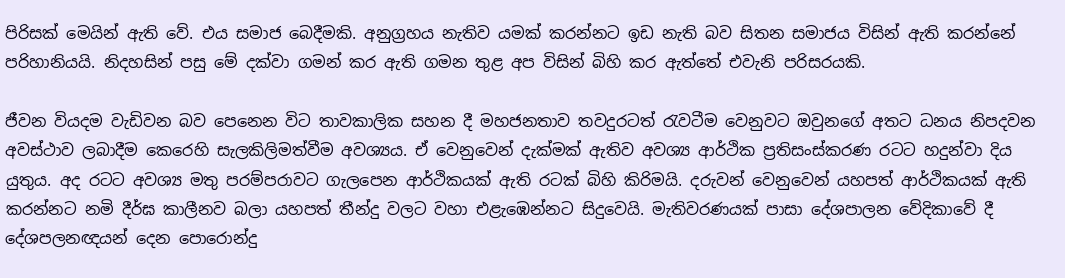පිරිසක් මෙයින් ඇති වේ. එය සමාජ බෙදීමකි. අනුග්‍රහය නැතිව යමක් කරන්නට ඉඩ නැති බව සිතන සමාජය විසින් ඇති කරන්නේ පරිහානියයි. නිදහසින් පසු මේ දක්වා ගමන් කර ඇති ගමන තුළ අප විසින් බිහි කර ඇත්තේ එවැනි පරිසරයකි.

ජීවන වියදම වැඩිවන බව පෙනෙන විට තාවකාලික සහන දී මහජනතාව තවදුරටත් රැවටීම වෙනුවට ඔවුනගේ අතට ධනය නිපදවන අවස්ථාව ලබාදීම කෙරෙහි සැලකිලිමත්වීම අවශ්‍යය. ඒ වෙනුවෙන් දැක්මක් ඇතිව අවශ්‍ය ආර්ථික ප්‍රතිසංස්කරණ රටට හදුන්වා දිය යුතුය. අද රටට අවශ්‍ය මතු පරම්පරාවට ගැලපෙන ආර්ථිකයක් ඇති රටක් බිහි කිරිමයි. දරුවන් වෙනුවෙන් යහපත් ආර්ථිකයක් ඇති කරන්නට නමි දීර්ඝ කාලීනව බලා යහපත් තීන්දු වලට වහා එළැඹෙන්නට සිදුවෙයි. මැතිවරණයක් පාසා දේශපාලන වේදිකාවේ දී දේශපලනඥයන් දෙන පොරොන්දු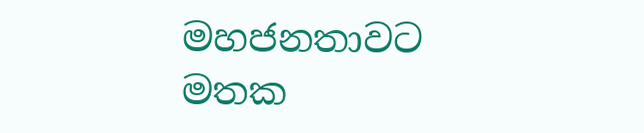මහජනතාවට මතක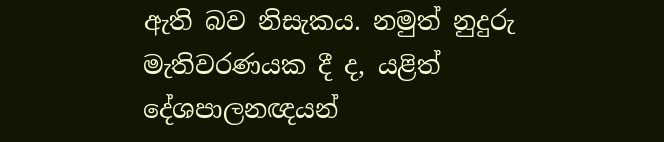ඇති බව නිසැකය. නමුත් නුදුරු මැතිවරණයක දී ද, යළිත් දේශපාලනඥයන්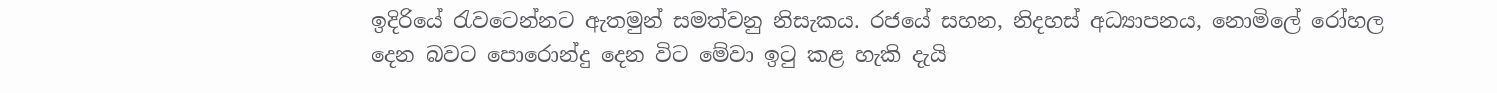ඉදිරියේ රැවටෙන්නට ඇතමුන් සමත්වනු නිසැකය. රජයේ සහන, නිදහස් අධ්‍යාපනය, නොමිලේ රෝහල දෙන බවට පොරොන්දු දෙන විට මේවා ඉටු කළ හැකි දැයි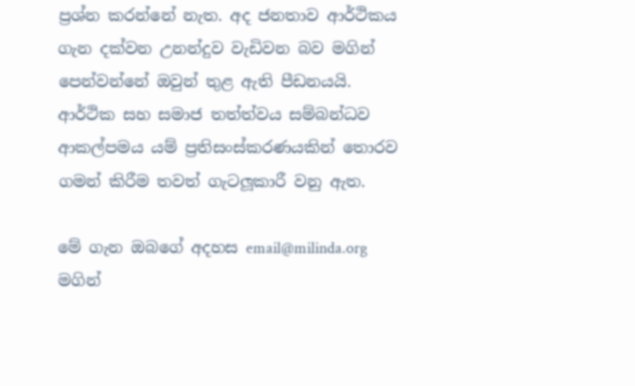ප්‍රශ්න කරන්නේ නැත. අද ජනතාව ආර්ථිකය ගැන දක්වන උනන්දුව වැඩිවන බව මගින් පෙන්වන්නේ ඔවුන් තුළ ඇති පීඩනයයි. ආර්ථික සහ සමාජ තත්ත්වය සම්බන්ධව ආකල්පමය යම් ප්‍රතිසංස්කරණයකින් තොරව ගමන් කිරීම තවත් ගැටලූකාරී වනු ඇත.

මේ ගැන ඔබගේ අදහස email@milinda.org මගින්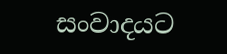සංවාදයට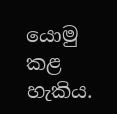යොමු කළ හැකිය.